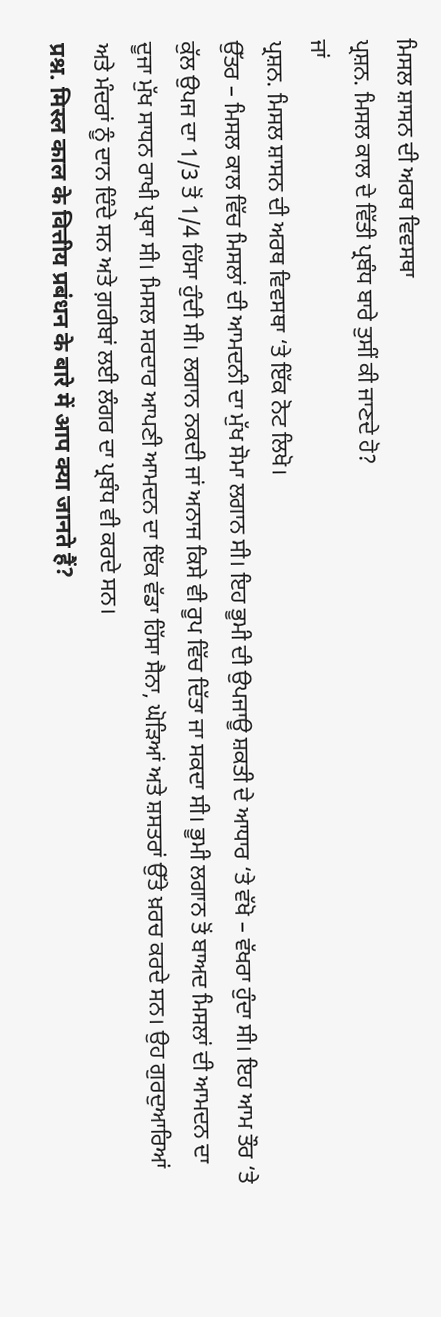ਮਿਸਲ ਸ਼ਾਸਨ ਦੀ ਅਰਥ ਵਿਵਸਥਾ
ਪ੍ਰਸ਼ਨ. ਮਿਸਲ ਕਾਲ ਦੇ ਵਿੱਤੀ ਪ੍ਰਬੰਧ ਬਾਰੇ ਤੁਸੀਂ ਕੀ ਜਾਣਦੇ ਹੋ?
ਜਾਂ
ਪ੍ਰਸ਼ਨ. ਮਿਸਲ ਸ਼ਾਸਨ ਦੀ ਅਰਥ ਵਿਵਸਥਾ ‘ਤੇ ਇੱਕ ਨੋਟ ਲਿਖੋ।
ਉੱਤਰ – ਮਿਸਲ ਕਾਲ ਵਿੱਚ ਮਿਸਲਾਂ ਦੀ ਆਮਦਨੀ ਦਾ ਮੁੱਖ ਸੋਮਾ ਲਗਾਨ ਸੀ। ਇਹ ਭੂਮੀ ਦੀ ਉਪਜਾਊ ਸ਼ਕਤੀ ਦੇ ਆਧਾਰ ‘ਤੇ ਵੱਖੋ – ਵੱਖਰਾ ਹੁੰਦਾ ਸੀ। ਇਹ ਆਮ ਤੌਰ ‘ਤੇ ਕੁੱਲ ਉਪਜ ਦਾ 1/3 ਤੋਂ 1/4 ਹਿੱਸਾ ਹੁੰਦੀ ਸੀ। ਲਗਾਨ ਨਕਦੀ ਜਾਂ ਅਨਾਜ ਕਿਸੇ ਵੀ ਰੂਪ ਵਿੱਚ ਦਿੱਤਾ ਜਾ ਸਕਦਾ ਸੀ। ਭੂਮੀ ਲਗਾਨ ਤੋਂ ਬਾਅਦ ਮਿਸਲਾਂ ਦੀ ਆਮਦਨ ਦਾ ਦੂਜਾ ਮੁੱਖ ਸਾਧਨ ਰਾਖੀ ਪ੍ਰਥਾ ਸੀ। ਮਿਸਲ ਸਰਦਾਰ ਆਪਣੀ ਆਮਦਨ ਦਾ ਇੱਕ ਵੱਡਾ ਹਿੱਸਾ ਸੈਨਾ, ਘੋੜਿਆਂ ਅਤੇ ਸ਼ਸਤਰਾਂ ਉੱਤੇ ਖ਼ਰਚ ਕਰਦੇ ਸਨ। ਉਹ ਗੁਰਦੁਆਰਿਆਂ ਅਤੇ ਮੰਦਰਾਂ ਨੂੰ ਦਾਨ ਦਿੰਦੇ ਸਨ ਅਤੇ ਗ਼ਰੀਬਾਂ ਲਈ ਲੰਗਰ ਦਾ ਪ੍ਰਬੰਧ ਵੀ ਕਰਦੇ ਸਨ।
प्रश्न. मिस्ल काल के वित्तीय प्रबंधन के बारे में आप क्या जानते हैं?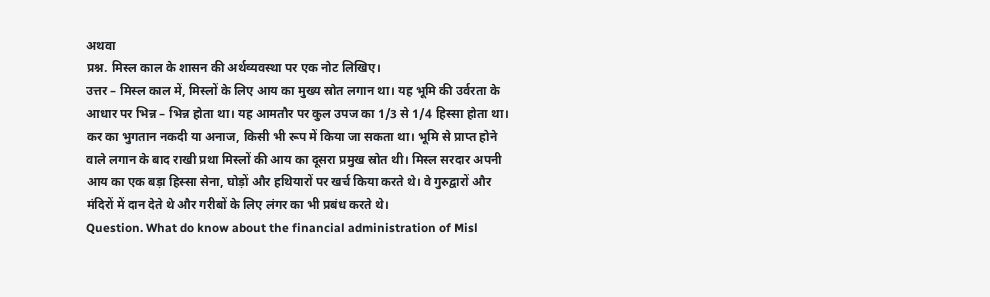अथवा
प्रश्न. मिस्ल काल के शासन की अर्थव्यवस्था पर एक नोट लिखिए।
उत्तर – मिस्ल काल में, मिस्लों के लिए आय का मुख्य स्रोत लगान था। यह भूमि की उर्वरता के आधार पर भिन्न – भिन्न होता था। यह आमतौर पर कुल उपज का 1/3 से 1/4 हिस्सा होता था। कर का भुगतान नकदी या अनाज, किसी भी रूप में किया जा सकता था। भूमि से प्राप्त होने वाले लगान के बाद राखी प्रथा मिस्लों की आय का दूसरा प्रमुख स्रोत थी। मिस्ल सरदार अपनी आय का एक बड़ा हिस्सा सेना, घोड़ों और हथियारों पर खर्च किया करते थे। वे गुरुद्वारों और मंदिरों में दान देते थे और गरीबों के लिए लंगर का भी प्रबंध करते थे।
Question. What do know about the financial administration of Misl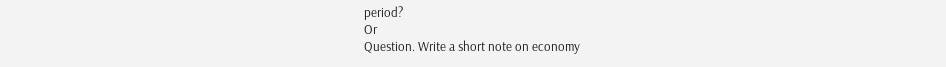period?
Or
Question. Write a short note on economy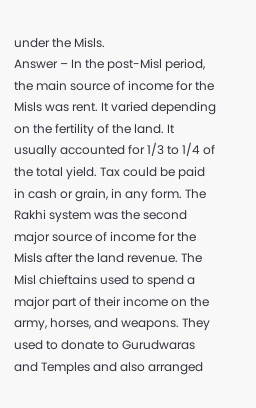under the Misls.
Answer – In the post-Misl period, the main source of income for the Misls was rent. It varied depending on the fertility of the land. It usually accounted for 1/3 to 1/4 of the total yield. Tax could be paid in cash or grain, in any form. The Rakhi system was the second major source of income for the Misls after the land revenue. The Misl chieftains used to spend a major part of their income on the army, horses, and weapons. They used to donate to Gurudwaras and Temples and also arranged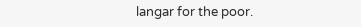langar for the poor.